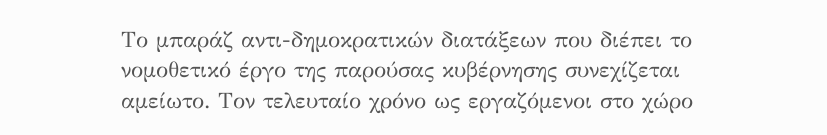Το μπαράζ αντι-δημοκρατικών διατάξεων που διέπει το νομοθετικό έργο της παρούσας κυβέρνησης συνεχίζεται αμείωτο. Τον τελευταίο χρόνο ως εργαζόμενοι στο χώρο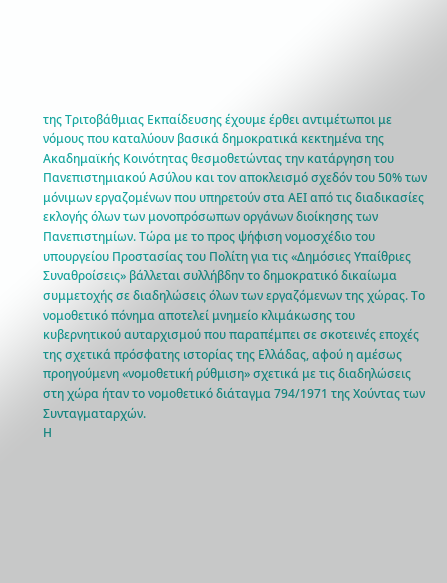της Τριτοβάθμιας Εκπαίδευσης έχουμε έρθει αντιμέτωποι με νόμους που καταλύουν βασικά δημοκρατικά κεκτημένα της Ακαδημαϊκής Κοινότητας θεσμοθετώντας την κατάργηση του Πανεπιστημιακού Ασύλου και τον αποκλεισμό σχεδόν του 50% των μόνιμων εργαζομένων που υπηρετούν στα ΑΕΙ από τις διαδικασίες εκλογής όλων των μονοπρόσωπων οργάνων διοίκησης των Πανεπιστημίων. Τώρα με το προς ψήφιση νομοσχέδιο του υπουργείου Προστασίας του Πολίτη για τις «Δημόσιες Υπαίθριες Συναθροίσεις» βάλλεται συλλήβδην το δημοκρατικό δικαίωμα συμμετοχής σε διαδηλώσεις όλων των εργαζόμενων της χώρας. Το νομοθετικό πόνημα αποτελεί μνημείο κλιμάκωσης του κυβερνητικού αυταρχισμού που παραπέμπει σε σκοτεινές εποχές της σχετικά πρόσφατης ιστορίας της Ελλάδας, αφού η αμέσως προηγούμενη «νομοθετική ρύθμιση» σχετικά με τις διαδηλώσεις στη χώρα ήταν το νομοθετικό διάταγμα 794/1971 της Χούντας των Συνταγματαρχών.
Η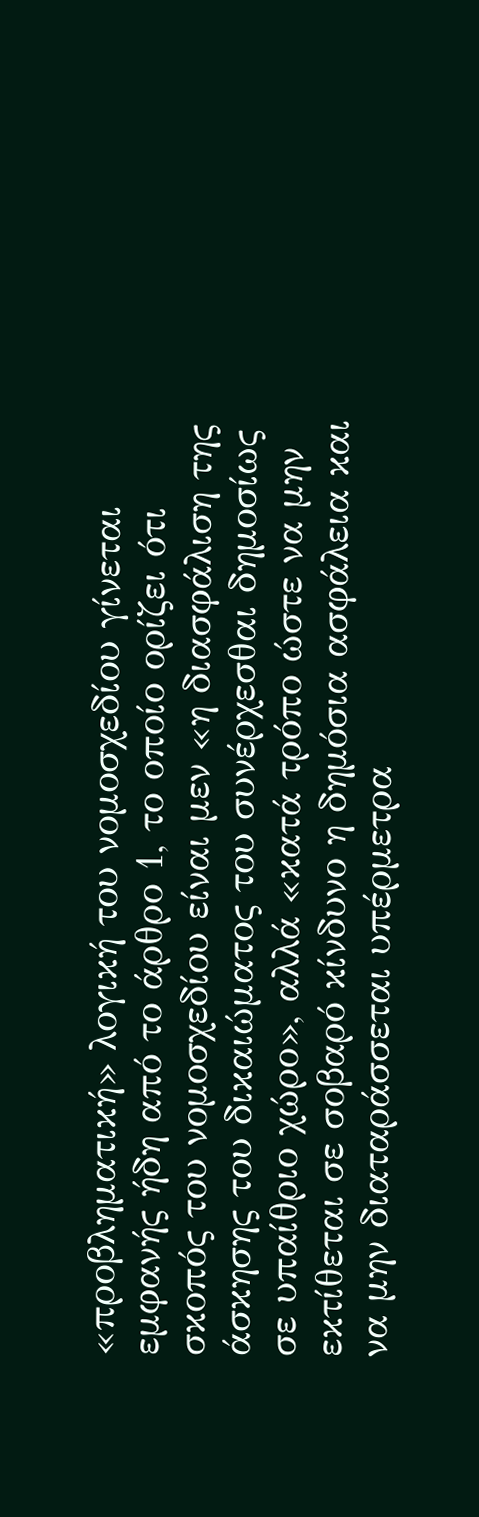«προβληματική» λογική του νομοσχεδίου γίνεται εμφανής ήδη από το άρθρο 1, το οποίο ορίζει ότι σκοπός του νομοσχεδίου είναι μεν «η διασφάλιση της άσκησης του δικαιώματος του συνέρχεσθαι δημοσίως σε υπαίθριο χώρο», αλλά «κατά τρόπο ώστε να μην εκτίθεται σε σοβαρό κίνδυνο η δημόσια ασφάλεια και να μην διαταράσσεται υπέρμετρα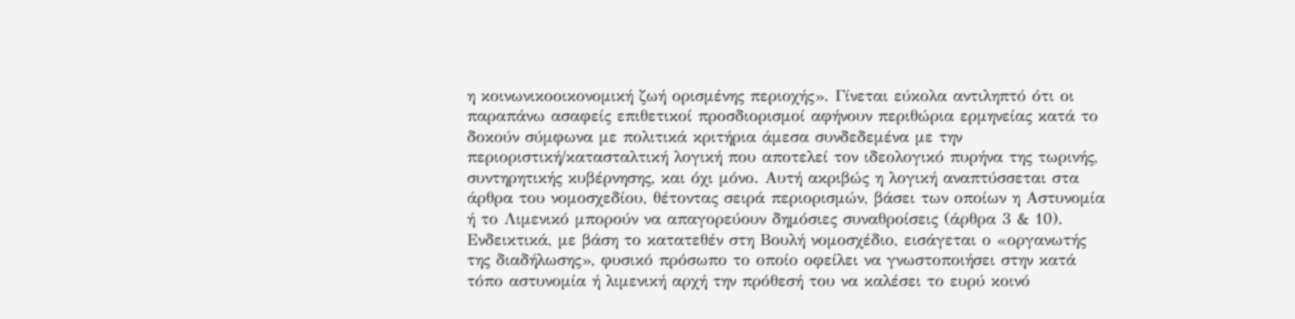η κοινωνικοοικονομική ζωή ορισμένης περιοχής». Γίνεται εύκολα αντιληπτό ότι οι παραπάνω ασαφείς επιθετικοί προσδιορισμοί αφήνουν περιθώρια ερμηνείας κατά το δοκούν σύμφωνα με πολιτικά κριτήρια άμεσα συνδεδεμένα με την περιοριστική/κατασταλτική λογική που αποτελεί τον ιδεολογικό πυρήνα της τωρινής, συντηρητικής κυβέρνησης, και όχι μόνο. Αυτή ακριβώς η λογική αναπτύσσεται στα άρθρα του νομοσχεδίου, θέτοντας σειρά περιορισμών, βάσει των οποίων η Αστυνομία ή το Λιμενικό μπορούν να απαγορεύουν δημόσιες συναθροίσεις (άρθρα 3 & 10).
Ενδεικτικά, με βάση το κατατεθέν στη Βουλή νομοσχέδιο, εισάγεται ο «οργανωτής της διαδήλωσης», φυσικό πρόσωπο το οποίο οφείλει να γνωστοποιήσει στην κατά τόπο αστυνομία ή λιμενική αρχή την πρόθεσή του να καλέσει το ευρύ κοινό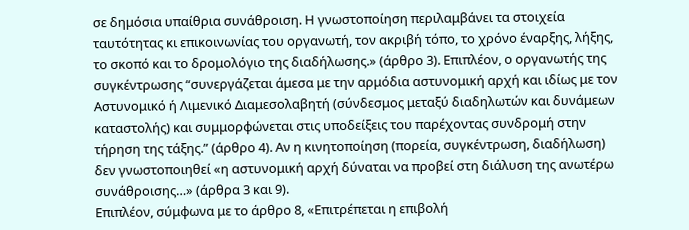σε δημόσια υπαίθρια συνάθροιση. Η γνωστοποίηση περιλαμβάνει τα στοιχεία ταυτότητας κι επικοινωνίας του οργανωτή, τον ακριβή τόπο, το χρόνο έναρξης, λήξης, το σκοπό και το δρομολόγιο της διαδήλωσης.» (άρθρο 3). Επιπλέον, ο οργανωτής της συγκέντρωσης “συνεργάζεται άμεσα με την αρμόδια αστυνομική αρχή και ιδίως με τον Αστυνομικό ή Λιμενικό Διαμεσολαβητή (σύνδεσμος μεταξύ διαδηλωτών και δυνάμεων καταστολής) και συμμορφώνεται στις υποδείξεις του παρέχοντας συνδρομή στην τήρηση της τάξης.” (άρθρο 4). Αν η κινητοποίηση (πορεία, συγκέντρωση, διαδήλωση) δεν γνωστοποιηθεί «η αστυνομική αρχή δύναται να προβεί στη διάλυση της ανωτέρω συνάθροισης…» (άρθρα 3 και 9).
Επιπλέον, σύμφωνα με το άρθρο 8, «Επιτρέπεται η επιβολή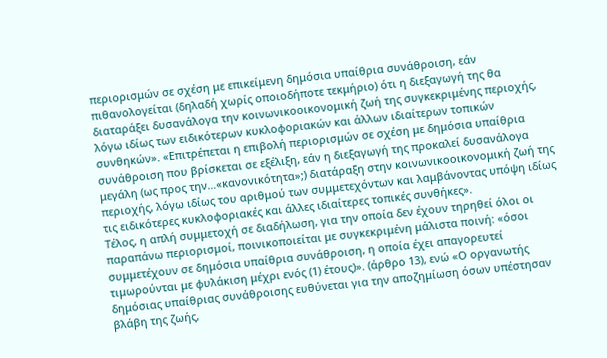περιορισμών σε σχέση με επικείμενη δημόσια υπαίθρια συνάθροιση, εάν πιθανολογείται (δηλαδή χωρίς οποιοδήποτε τεκμήριο) ότι η διεξαγωγή της θα διαταράξει δυσανάλογα την κοινωνικοοικονομική ζωή της συγκεκριμένης περιοχής, λόγω ιδίως των ειδικότερων κυκλοφοριακών και άλλων ιδιαίτερων τοπικών συνθηκών». «Επιτρέπεται η επιβολή περιορισμών σε σχέση με δημόσια υπαίθρια συνάθροιση που βρίσκεται σε εξέλιξη, εάν η διεξαγωγή της προκαλεί δυσανάλογα μεγάλη (ως προς την…«κανονικότητα»;) διατάραξη στην κοινωνικοοικονομική ζωή της περιοχής, λόγω ιδίως του αριθμού των συμμετεχόντων και λαμβάνοντας υπόψη ιδίως τις ειδικότερες κυκλοφοριακές και άλλες ιδιαίτερες τοπικές συνθήκες».
Τέλος, η απλή συμμετοχή σε διαδήλωση, για την οποία δεν έχουν τηρηθεί όλοι οι παραπάνω περιορισμοί, ποινικοποιείται με συγκεκριμένη μάλιστα ποινή: «όσοι συμμετέχουν σε δημόσια υπαίθρια συνάθροιση, η οποία έχει απαγορευτεί τιμωρούνται με φυλάκιση μέχρι ενός (1) έτους)». (άρθρο 13), ενώ «Ο οργανωτής δημόσιας υπαίθριας συνάθροισης ευθύνεται για την αποζημίωση όσων υπέστησαν βλάβη της ζωής,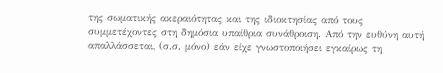της σωματικής ακεραιότητας και της ιδιοκτησίας από τους συμμετέχοντες στη δημόσια υπαίθρια συνάθροιση. Από την ευθύνη αυτή απαλλάσσεται, (σ.σ. μόνο) εάν είχε γνωστοποιήσει εγκαίρως τη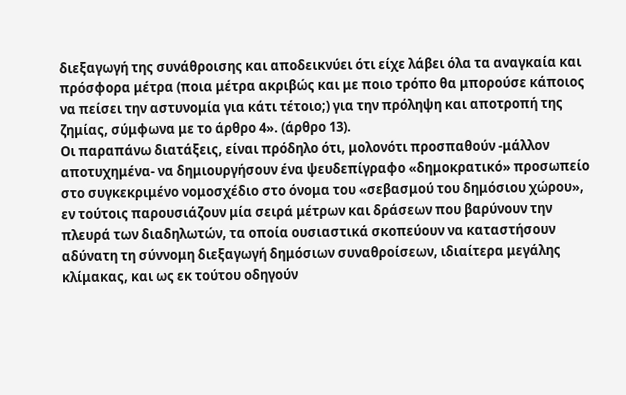διεξαγωγή της συνάθροισης και αποδεικνύει ότι είχε λάβει όλα τα αναγκαία και πρόσφορα μέτρα (ποια μέτρα ακριβώς και με ποιο τρόπο θα μπορούσε κάποιος να πείσει την αστυνομία για κάτι τέτοιο;) για την πρόληψη και αποτροπή της ζημίας, σύμφωνα με το άρθρο 4». (άρθρο 13).
Οι παραπάνω διατάξεις, είναι πρόδηλο ότι, μολονότι προσπαθούν -μάλλον αποτυχημένα- να δημιουργήσουν ένα ψευδεπίγραφο «δημοκρατικό» προσωπείο στο συγκεκριμένο νομοσχέδιο στο όνομα του «σεβασμού του δημόσιου χώρου», εν τούτοις παρουσιάζουν μία σειρά μέτρων και δράσεων που βαρύνουν την πλευρά των διαδηλωτών, τα οποία ουσιαστικά σκοπεύουν να καταστήσουν αδύνατη τη σύννομη διεξαγωγή δημόσιων συναθροίσεων, ιδιαίτερα μεγάλης κλίμακας, και ως εκ τούτου οδηγούν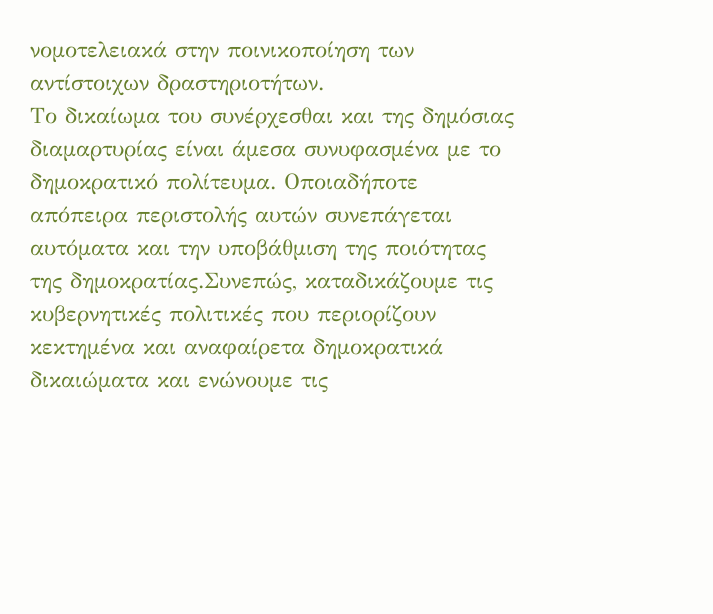νομοτελειακά στην ποινικοποίηση των αντίστοιχων δραστηριοτήτων.
Το δικαίωμα του συνέρχεσθαι και της δημόσιας διαμαρτυρίας είναι άμεσα συνυφασμένα με το δημοκρατικό πολίτευμα. Οποιαδήποτε απόπειρα περιστολής αυτών συνεπάγεται αυτόματα και την υποβάθμιση της ποιότητας της δημοκρατίας.Συνεπώς, καταδικάζουμε τις κυβερνητικές πολιτικές που περιορίζουν κεκτημένα και αναφαίρετα δημοκρατικά δικαιώματα και ενώνουμε τις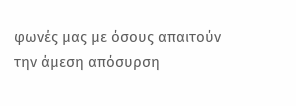φωνές μας με όσους απαιτούν την άμεση απόσυρση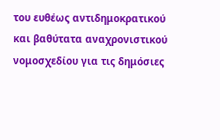του ευθέως αντιδημοκρατικού και βαθύτατα αναχρονιστικού νομοσχεδίου για τις δημόσιες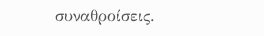συναθροίσεις.